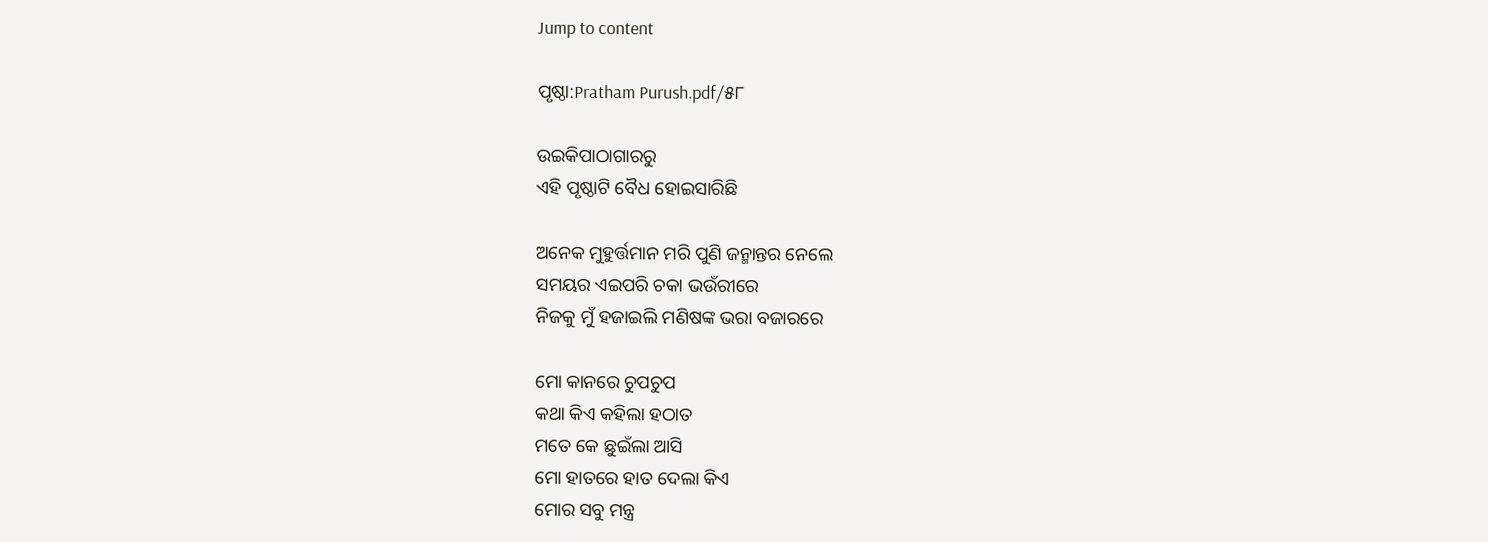Jump to content

ପୃଷ୍ଠା:Pratham Purush.pdf/୫୮

ଉଇକିପାଠାଗାର‌ରୁ
ଏହି ପୃଷ୍ଠାଟି ବୈଧ ହୋଇସାରିଛି

ଅନେକ ମୁହୁର୍ତ୍ତମାନ ମରି ପୁଣି ଜନ୍ମାନ୍ତର ନେଲେ
ସମୟର ଏଇପରି ଚକା ଭଉଁରୀରେ
ନିଜକୁ ମୁଁ ହଜାଇଲି ମଣିଷଙ୍କ ଭରା ବଜାରରେ

ମୋ କାନରେ ଚୁପଚୁପ
କଥା କିଏ କହିଲା ହଠାତ
ମତେ କେ ଛୁଇଁଲା ଆସି
ମୋ ହାତରେ ହାତ ଦେଲା କିଏ
ମୋର ସବୁ ମନ୍ତ୍ର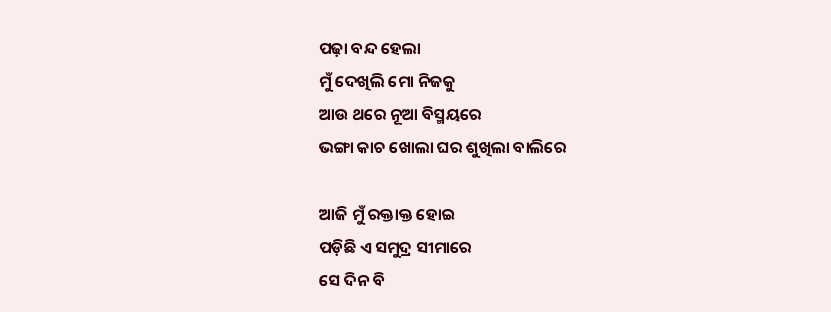ପଢ଼ା ବନ୍ଦ ହେଲା
ମୁଁ ଦେଖିଲି ମୋ ନିଜକୁ
ଆଉ ଥରେ ନୂଆ ବିସ୍ମୟରେ
ଭଙ୍ଗା କାଚ ଖୋଲା ଘର ଶୁଖିଲା ବାଲିରେ

ଆଜି ମୁଁ ରକ୍ତାକ୍ତ ହୋଇ
ପଡ଼ିଛି ଏ ସମୁଦ୍ର ସୀମାରେ
ସେ ଦିନ ବି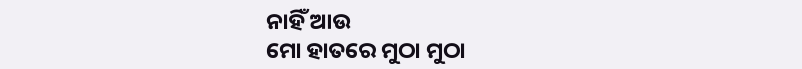ନାହିଁ ଆଉ
ମୋ ହାତରେ ମୁଠା ମୁଠା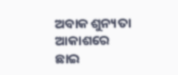ଅବାକ ଶୁନ୍ୟତା
ଆକାଶରେ ଛାଇ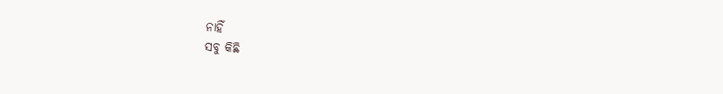ନାହିଁ
ସବୁ କିଛି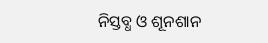ନିସ୍ତବ୍ଧ ଓ ଶୂନଶାନ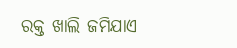ରକ୍ତ ଖାଲି ଜମିଯାଏ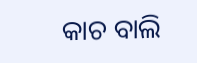କାଚ ବାଲି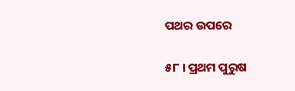ପଥର ଉପରେ

୫୮ । ପ୍ରଥମ ପୁରୁଷ